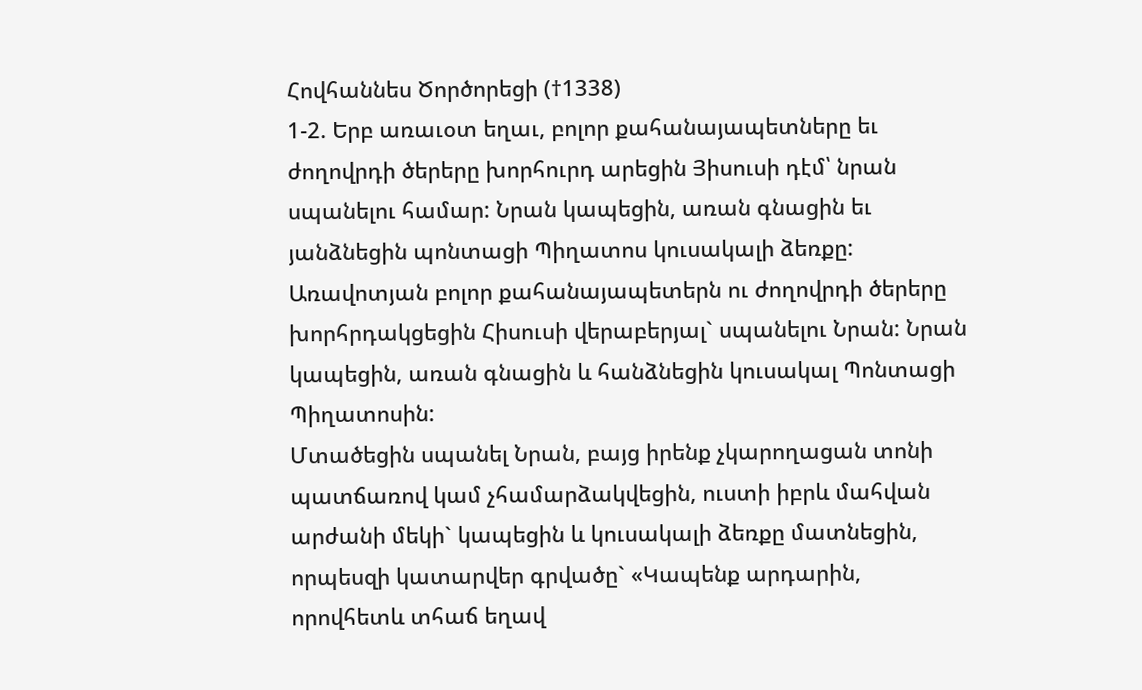Հովհաննես Ծործորեցի (†1338)
1-2. Երբ առաւօտ եղաւ, բոլոր քահանայապետները եւ ժողովրդի ծերերը խորհուրդ արեցին Յիսուսի դէմ՝ նրան սպանելու համար: Նրան կապեցին, առան գնացին եւ յանձնեցին պոնտացի Պիղատոս կուսակալի ձեռքը:
Առավոտյան բոլոր քահանայապետերն ու ժողովրդի ծերերը խորհրդակցեցին Հիսուսի վերաբերյալ` սպանելու Նրան: Նրան կապեցին, առան գնացին և հանձնեցին կուսակալ Պոնտացի Պիղատոսին:
Մտածեցին սպանել Նրան, բայց իրենք չկարողացան տոնի պատճառով կամ չհամարձակվեցին, ուստի իբրև մահվան արժանի մեկի` կապեցին և կուսակալի ձեռքը մատնեցին, որպեսզի կատարվեր գրվածը` «Կապենք արդարին, որովհետև տհաճ եղավ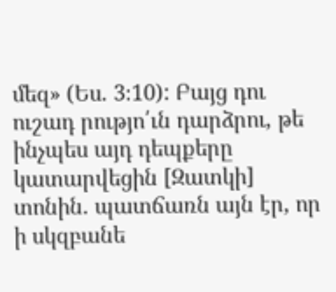մեզ» (Ես. 3։10): Բայց դու ուշադ րությո՛ւն դարձրու, թե ինչպես այդ դեպքերը կատարվեցին [Զատկի] տոնին. պատճառն այն էր, որ ի սկզբանե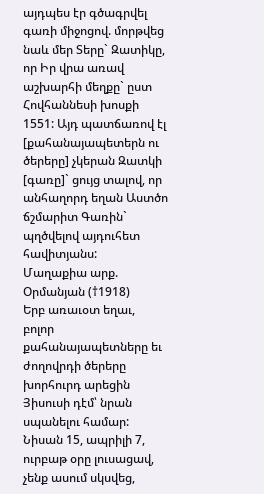այդպես էր գծագրվել գառի միջոցով. մորթվեց նաև մեր Տերը` Զատիկը, որ Իր վրա առավ աշխարհի մեղքը` ըստ Հովհաննեսի խոսքի 1551: Այդ պատճառով էլ [քահանայապետերն ու ծերերը] չկերան Զատկի [գառը]` ցույց տալով, որ անհաղորդ եղան Աստծո ճշմարիտ Գառին` պղծվելով այդուհետ հավիտյանս:
Մաղաքիա արք. Օրմանյան (†1918)
Երբ առաւօտ եղաւ, բոլոր քահանայապետները եւ ժողովրդի ծերերը խորհուրդ արեցին Յիսուսի դէմ՝ նրան սպանելու համար:
Նիսան 15, ապրիլի 7, ուրբաթ օրը լուսացավ, չենք ասում սկսվեց,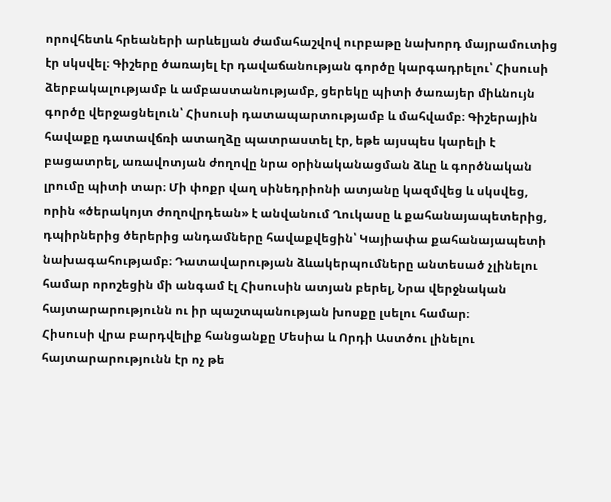որովհետև հրեաների արևելյան ժամահաշվով ուրբաթը նախորդ մայրամուտից էր սկսվել։ Գիշերը ծառայել էր դավաճանության գործը կարգադրելու՝ Հիսուսի ձերբակալությամբ և ամբաստանությամբ, ցերեկը պիտի ծառայեր միևնույն գործը վերջացնելուն՝ Հիսուսի դատապարտությամբ և մահվամբ։ Գիշերային հավաքը դատավճռի ատաղձը պատրաստել էր, եթե այսպես կարելի է բացատրել, առավոտյան ժողովը նրա օրինականացման ձևը և գործնական լրումը պիտի տար։ Մի փոքր վաղ սինեդրիոնի ատյանը կազմվեց և սկսվեց, որին «ծերակոյտ ժողովրդեան» է անվանում Ղուկասը և քահանայապետերից, դպիրներից ծերերից անդամները հավաքվեցին՝ Կայիափա քահանայապետի նախագահությամբ։ Դատավարության ձևակերպումները անտեսած չլինելու համար որոշեցին մի անգամ էլ Հիսուսին ատյան բերել, Նրա վերջնական հայտարարությունն ու իր պաշտպանության խոսքը լսելու համար։
Հիսուսի վրա բարդվելիք հանցանքը Մեսիա և Որդի Աստծու լինելու հայտարարությունն էր ոչ թե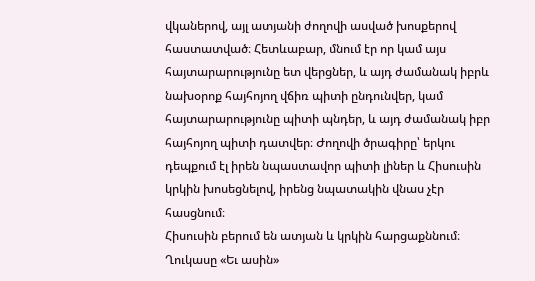վկաներով, այլ ատյանի ժողովի ասված խոսքերով հաստատված։ Հետևաբար, մնում էր որ կամ այս հայտարարությունը ետ վերցներ, և այդ ժամանակ իբրև նախօրոք հայհոյող վճիռ պիտի ընդունվեր, կամ հայտարարությունը պիտի պնդեր, և այդ ժամանակ իբր հայհոյող պիտի դատվեր։ Ժողովի ծրագիրը՝ երկու դեպքում էլ իրեն նպաստավոր պիտի լիներ և Հիսուսին կրկին խոսեցնելով, իրենց նպատակին վնաս չէր հասցնում։
Հիսուսին բերում են ատյան և կրկին հարցաքննում։ Ղուկասը «Եւ ասին»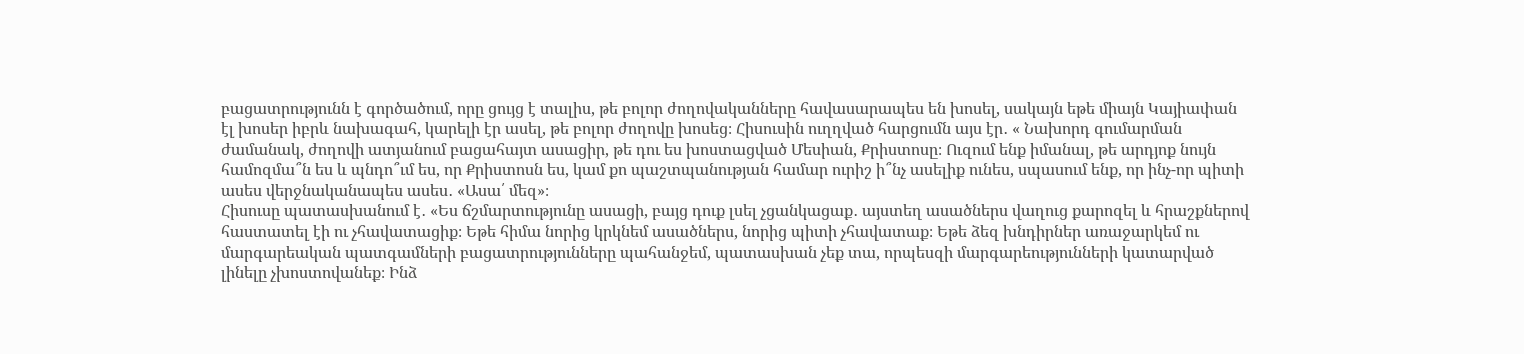բացատրությունն է գործածում, որը ցույց է տալիս, թե բոլոր ժողովականները հավասարապես են խոսել, սակայն եթե միայն Կայիափան էլ խոսեր իբրև նախագահ, կարելի էր ասել, թե բոլոր ժողովը խոսեց։ Հիսուսին ուղղված հարցումն այս էր․ « Նախորդ գումարման ժամանակ, ժողովի ատյանում բացահայտ ասացիր, թե դու ես խոստացված Մեսիան, Քրիստոսը։ Ուզում ենք իմանալ, թե արդյոք նույն համոզմա՞ն ես և պնդո՞ւմ ես, որ Քրիստոսն ես, կամ քո պաշտպանության համար ուրիշ ի՞նչ ասելիք ունես, սպասում ենք, որ ինչ-որ պիտի ասես վերջնականապես ասես․ «Ասա՛ մեզ»։
Հիսուսը պատասխանում է․ «Ես ճշմարտությունը ասացի, բայց դուք լսել չցանկացաք․ այստեղ ասածներս վաղուց քարոզել և հրաշքներով հաստատել էի ու չհավատացիք։ Եթե հիմա նորից կրկնեմ ասածներս, նորից պիտի չհավատաք։ Եթե ձեզ խնդիրներ առաջարկեմ ու մարգարեական պատգամների բացատրությունները պահանջեմ, պատասխան չեք տա, որպեսզի մարգարեությունների կատարված լինելը չխոստովանեք։ Ինձ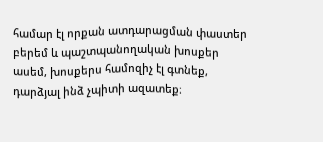համար էլ որքան ատդարացման փաստեր բերեմ և պաշտպանողական խոսքեր ասեմ, խոսքերս համոզիչ էլ գտնեք, դարձյալ ինձ չպիտի ազատեք։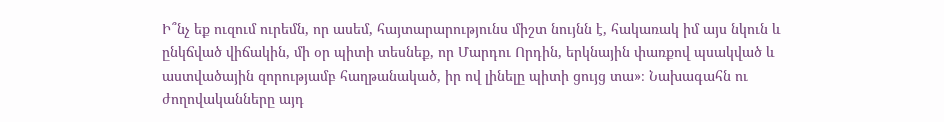Ի՞նչ եք ուզում ուրեմն, որ ասեմ, հայտարարությունս միշտ նույնն է, հակառակ իմ այս նկուն և ընկճված վիճակին, մի օր պիտի տեսնեք, որ Մարդու Որդին, երկնային փառքով պսակված և աստվածային զորությամբ հաղթանակած, իր ով լինելը պիտի ցույց տա»։ Նախագահն ու ժողովականները այդ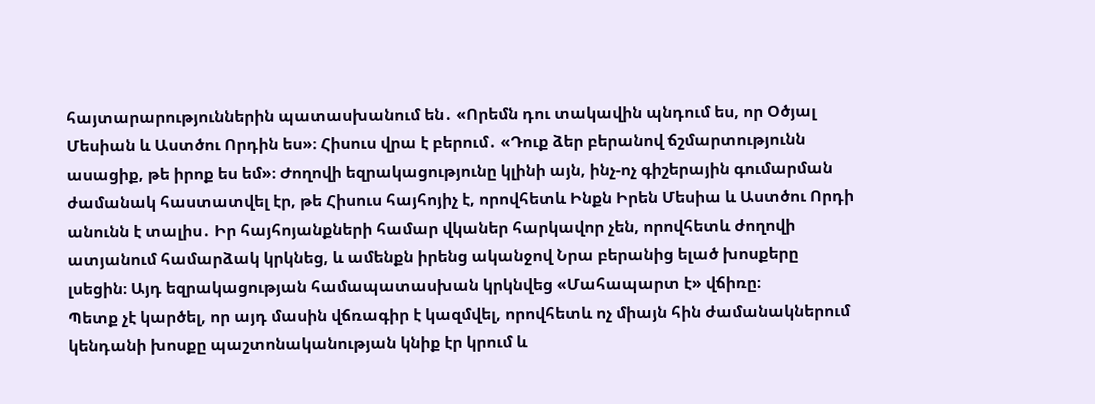հայտարարություններին պատասխանում են․ «Որեմն դու տակավին պնդում ես, որ Օծյալ Մեսիան և Աստծու Որդին ես»։ Հիսուս վրա է բերում․ «Դուք ձեր բերանով ճշմարտությունն ասացիք, թե իրոք ես եմ»։ Ժողովի եզրակացությունը կլինի այն, ինչ-ոչ գիշերային գումարման ժամանակ հաստատվել էր, թե Հիսուս հայհոյիչ է, որովհետև Ինքն Իրեն Մեսիա և Աստծու Որդի անունն է տալիս․ Իր հայհոյանքների համար վկաներ հարկավոր չեն, որովհետև ժողովի ատյանում համարձակ կրկնեց, և ամենքն իրենց ականջով Նրա բերանից ելած խոսքերը լսեցին։ Այդ եզրակացության համապատասխան կրկնվեց «Մահապարտ է» վճիռը։
Պետք չէ կարծել, որ այդ մասին վճռագիր է կազմվել, որովհետև ոչ միայն հին ժամանակներում կենդանի խոսքը պաշտոնականության կնիք էր կրում և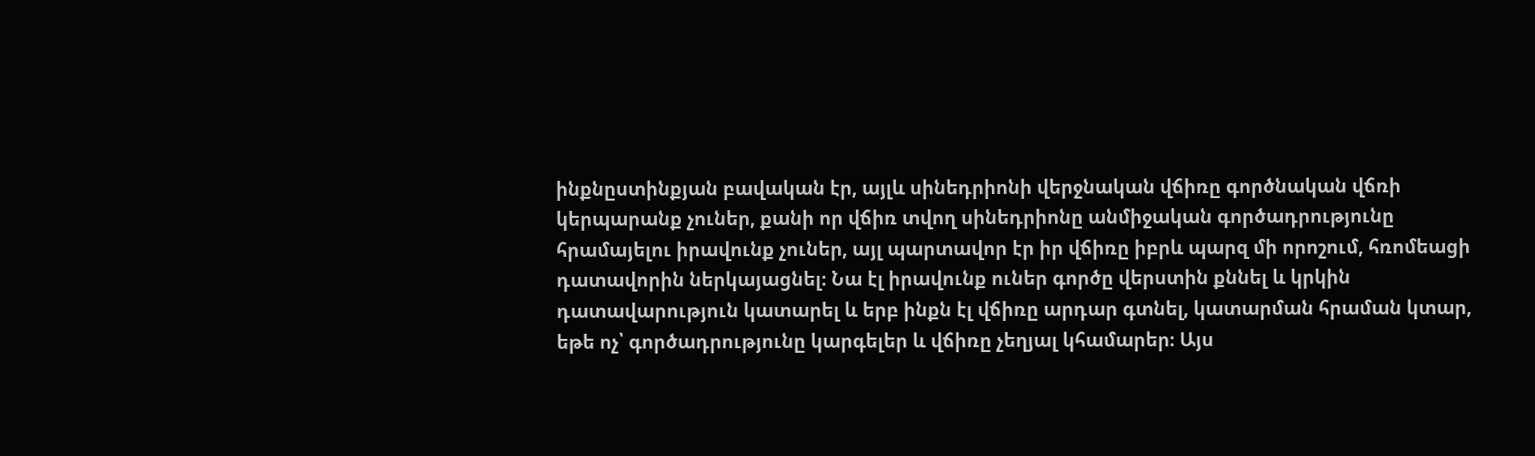ինքնըստինքյան բավական էր, այլև սինեդրիոնի վերջնական վճիռը գործնական վճռի կերպարանք չուներ, քանի որ վճիռ տվող սինեդրիոնը անմիջական գործադրությունը հրամայելու իրավունք չուներ, այլ պարտավոր էր իր վճիռը իբրև պարզ մի որոշում, հռոմեացի դատավորին ներկայացնել։ Նա էլ իրավունք ուներ գործը վերստին քննել և կրկին
դատավարություն կատարել և երբ ինքն էլ վճիռը արդար գտնել, կատարման հրաման կտար, եթե ոչ՝ գործադրությունը կարգելեր և վճիռը չեղյալ կհամարեր։ Այս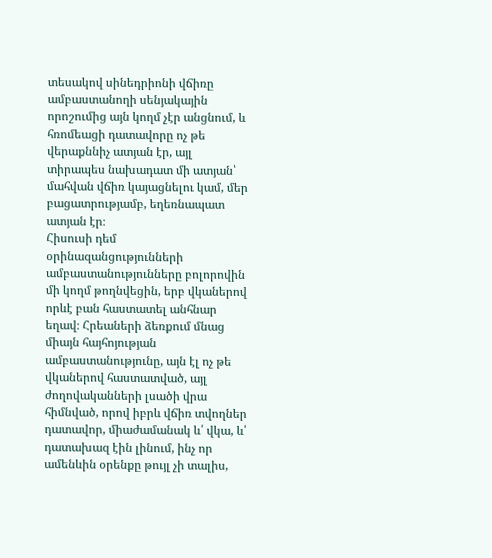տեսակով սինեդրիոնի վճիռը ամբաստանողի սենյակային որոշումից այն կողմ չէր անցնում, և հռոմեացի դատավորը ոչ թե վերաքննիչ ատյան էր, այլ տիրապես նախադատ մի ատյան՝ մահվան վճիռ կայացնելու կամ, մեր բացատրությամբ, եղեռնապատ ատյան էր։
Հիսուսի դեմ օրինազանցությունների ամբաստանությունները բոլորովին մի կողմ թողնվեցին, երբ վկաներով որևէ բան հաստատել անհնար եղավ։ Հրեաների ձեռքում մնաց միայն հայհոյության ամբաստանությունը, այն էլ ոչ թե վկաներով հաստատված, այլ ժողովականների լսածի վրա հիմնված, որով իբրև վճիռ տվողներ դատավոր, միաժամանակ և՛ վկա, և՛ դատախազ էին լինում, ինչ որ ամենևին օրենքը թույլ չի տալիս,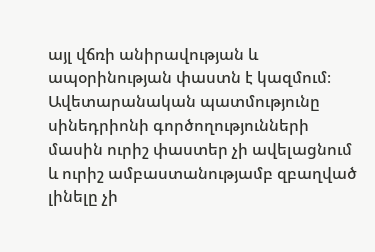այլ վճռի անիրավության և ապօրինության փաստն է կազմում։
Ավետարանական պատմությունը սինեդրիոնի գործողությունների մասին ուրիշ փաստեր չի ավելացնում և ուրիշ ամբաստանությամբ զբաղված լինելը չի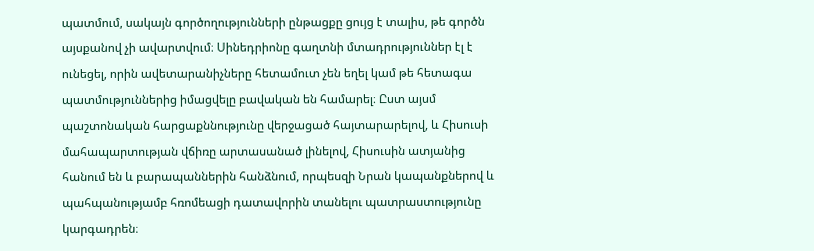պատմում, սակայն գործողությունների ընթացքը ցույց է տալիս, թե գործն այսքանով չի ավարտվում։ Սինեդրիոնը գաղտնի մտադրություններ էլ է ունեցել, որին ավետարանիչները հետամուտ չեն եղել կամ թե հետագա պատմություններից իմացվելը բավական են համարել։ Ըստ այսմ պաշտոնական հարցաքննությունը վերջացած հայտարարելով, և Հիսուսի մահապարտության վճիռը արտասանած լինելով, Հիսուսին ատյանից հանում են և բարապաններին հանձնում, որպեսզի Նրան կապանքներով և պահպանությամբ հռոմեացի դատավորին տանելու պատրաստությունը կարգադրեն։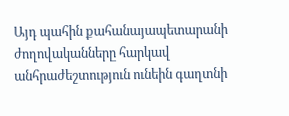Այդ պահին քահանայապետարանի ժողովականները հարկավ անհրաժեշտություն ունեին գաղտնի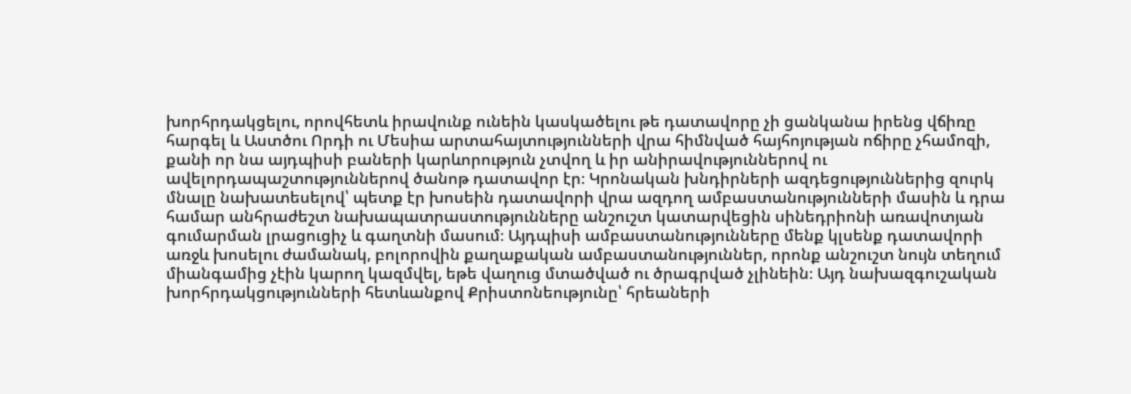խորհրդակցելու, որովհետև իրավունք ունեին կասկածելու թե դատավորը չի ցանկանա իրենց վճիռը հարգել և Աստծու Որդի ու Մեսիա արտահայտությունների վրա հիմնված հայհոյության ոճիրը չհամոզի, քանի որ նա այդպիսի բաների կարևորություն չտվող և իր անիրավություններով ու ավելորդապաշտություններով ծանոթ դատավոր էր։ Կրոնական խնդիրների ազդեցություններից զուրկ մնալը նախատեսելով՝ պետք էր խոսեին դատավորի վրա ազդող ամբաստանությունների մասին և դրա համար անհրաժեշտ նախապատրաստությունները անշուշտ կատարվեցին սինեդրիոնի առավոտյան գումարման լրացուցիչ և գաղտնի մասում։ Այդպիսի ամբաստանությունները մենք կլսենք դատավորի առջև խոսելու ժամանակ, բոլորովին քաղաքական ամբաստանություններ, որոնք անշուշտ նույն տեղում միանգամից չէին կարող կազմվել, եթե վաղուց մտածված ու ծրագրված չլինեին։ Այդ նախազգուշական
խորհրդակցությունների հետևանքով Քրիստոնեությունը՝ հրեաների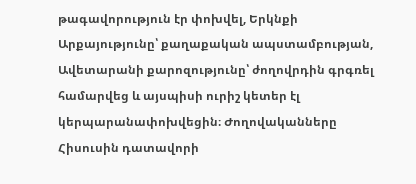թագավորություն էր փոխվել, Երկնքի Արքայությունը՝ քաղաքական ապստամբության, Ավետարանի քարոզությունը՝ ժողովրդին գրգռել համարվեց և այսպիսի ուրիշ կետեր էլ կերպարանափոխվեցին։ Ժողովականները Հիսուսին դատավորի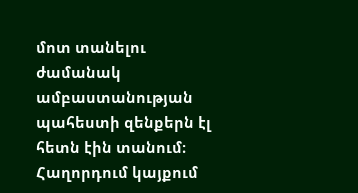մոտ տանելու ժամանակ ամբաստանության պահեստի զենքերն էլ հետն էին տանում։
Հաղորդում կայքում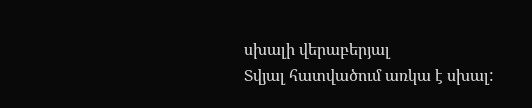սխալի վերաբերյալ
Տվյալ հատվածում առկա է սխալ: